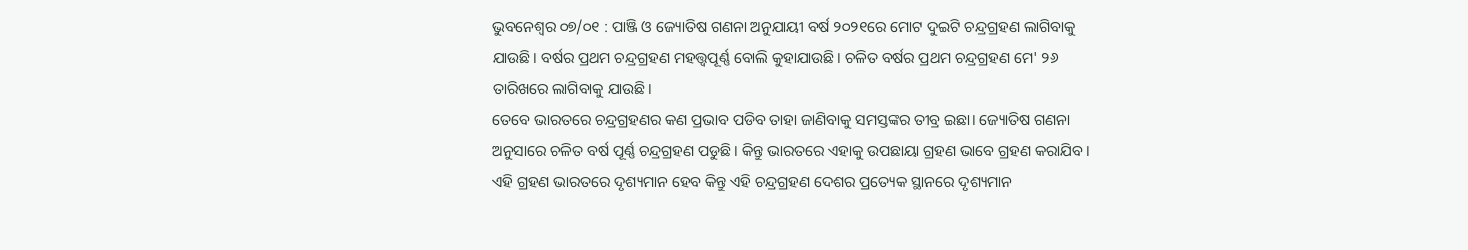ଭୁବନେଶ୍ୱର ୦୭/୦୧ : ପାଞ୍ଜି ଓ ଜ୍ୟୋତିଷ ଗଣନା ଅନୁଯାୟୀ ବର୍ଷ ୨୦୨୧ରେ ମୋଟ ଦୁଇଟି ଚନ୍ଦ୍ରଗ୍ରହଣ ଲାଗିବାକୁ ଯାଉଛି। ବର୍ଷର ପ୍ରଥମ ଚନ୍ଦ୍ରଗ୍ରହଣ ମହତ୍ତ୍ୱପୂର୍ଣ୍ଣ ବୋଲି କୁହାଯାଉଛି। ଚଳିତ ବର୍ଷର ପ୍ରଥମ ଚନ୍ଦ୍ରଗ୍ରହଣ ମେ' ୨୬ ତାରିଖରେ ଲାଗିବାକୁ ଯାଉଛି।
ତେବେ ଭାରତରେ ଚନ୍ଦ୍ରଗ୍ରହଣର କଣ ପ୍ରଭାବ ପଡିବ ତାହା ଜାଣିବାକୁ ସମସ୍ତଙ୍କର ତୀବ୍ର ଇଛା। ଜ୍ୟୋତିଷ ଗଣନା ଅନୁସାରେ ଚଳିତ ବର୍ଷ ପୂର୍ଣ୍ଣ ଚନ୍ଦ୍ରଗ୍ରହଣ ପଡୁଛି। କିନ୍ତୁ ଭାରତରେ ଏହାକୁ ଉପଛାୟା ଗ୍ରହଣ ଭାବେ ଗ୍ରହଣ କରାଯିବ। ଏହି ଗ୍ରହଣ ଭାରତରେ ଦୃଶ୍ୟମାନ ହେବ କିନ୍ତୁ ଏହି ଚନ୍ଦ୍ରଗ୍ରହଣ ଦେଶର ପ୍ରତ୍ୟେକ ସ୍ଥାନରେ ଦୃଶ୍ୟମାନ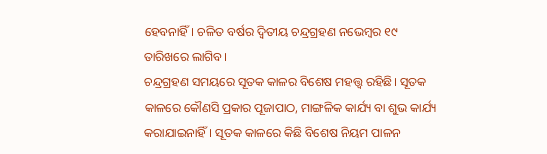ହେବନାହିଁ। ଚଳିତ ବର୍ଷର ଦ୍ୱିତୀୟ ଚନ୍ଦ୍ରଗ୍ରହଣ ନଭେମ୍ବର ୧୯ ତାରିଖରେ ଲାଗିବ।
ଚନ୍ଦ୍ରଗ୍ରହଣ ସମୟରେ ସୂତକ କାଳର ବିଶେଷ ମହତ୍ତ୍ୱ ରହିଛି। ସୂତକ କାଳରେ କୌଣସି ପ୍ରକାର ପୂଜାପାଠ, ମାଙ୍ଗଳିକ କାର୍ଯ୍ୟ ବା ଶୁଭ କାର୍ଯ୍ୟ କରାଯାଇନାହିଁ। ସୂତକ କାଳରେ କିଛି ବିଶେଷ ନିୟମ ପାଳନ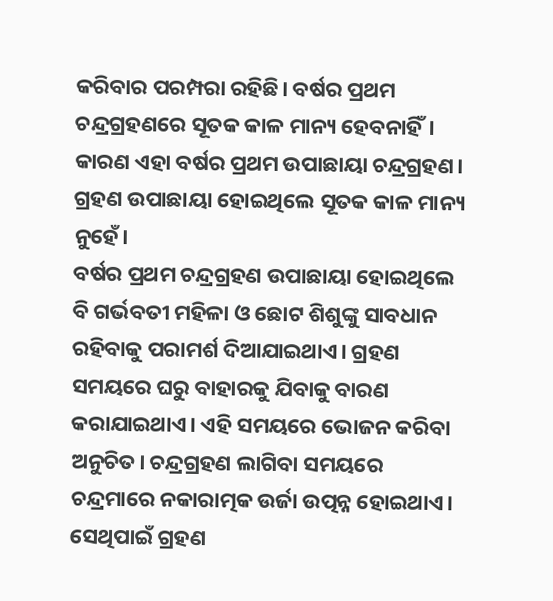କରିବାର ପରମ୍ପରା ରହିଛି। ବର୍ଷର ପ୍ରଥମ ଚନ୍ଦ୍ରଗ୍ରହଣରେ ସୂତକ କାଳ ମାନ୍ୟ ହେବନାହିଁ। କାରଣ ଏହା ବର୍ଷର ପ୍ରଥମ ଉପାଛାୟା ଚନ୍ଦ୍ରଗ୍ରହଣ। ଗ୍ରହଣ ଉପାଛାୟା ହୋଇଥିଲେ ସୂତକ କାଳ ମାନ୍ୟ ନୁହେଁ।
ବର୍ଷର ପ୍ରଥମ ଚନ୍ଦ୍ରଗ୍ରହଣ ଉପାଛାୟା ହୋଇଥିଲେ ବି ଗର୍ଭବତୀ ମହିଳା ଓ ଛୋଟ ଶିଶୁଙ୍କୁ ସାବଧାନ ରହିବାକୁ ପରାମର୍ଶ ଦିଆଯାଇଥାଏ। ଗ୍ରହଣ ସମୟରେ ଘରୁ ବାହାରକୁ ଯିବାକୁ ବାରଣ କରାଯାଇଥାଏ। ଏହି ସମୟରେ ଭୋଜନ କରିବା ଅନୁଚିତ। ଚନ୍ଦ୍ରଗ୍ରହଣ ଲାଗିବା ସମୟରେ ଚନ୍ଦ୍ରମାରେ ନକାରାତ୍ମକ ଉର୍ଜା ଉତ୍ପନ୍ନ ହୋଇଥାଏ। ସେଥିପାଇଁ ଗ୍ରହଣ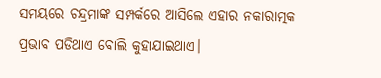ସମୟରେ ଚନ୍ଦ୍ରମାଙ୍କ ସମ୍ପର୍କରେ ଆସିଲେ ଏହାର ନକାରାତ୍ମକ ପ୍ରଭାବ ପଡିଥାଏ ବୋଲି କୁହାଯାଇଥାଏ।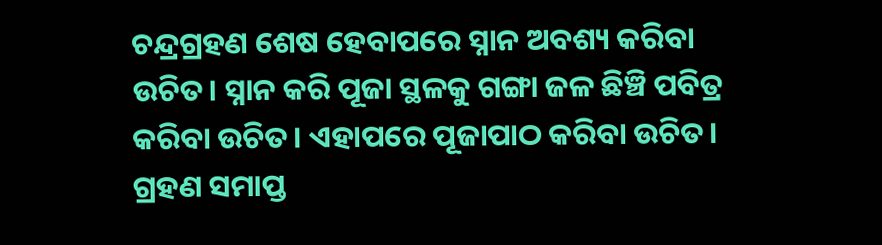ଚନ୍ଦ୍ରଗ୍ରହଣ ଶେଷ ହେବାପରେ ସ୍ନାନ ଅବଶ୍ୟ କରିବା ଉଚିତ। ସ୍ନାନ କରି ପୂଜା ସ୍ଥଳକୁ ଗଙ୍ଗା ଜଳ ଛିଞ୍ଚି ପବିତ୍ର କରିବା ଉଚିତ। ଏହାପରେ ପୂଜାପାଠ କରିବା ଉଚିତ। ଗ୍ରହଣ ସମାପ୍ତ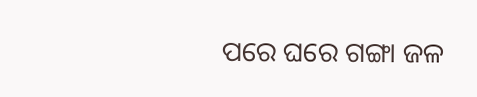ପରେ ଘରେ ଗଙ୍ଗା ଜଳ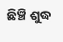ଛିଞ୍ଚି ଶୁଦ୍ଧ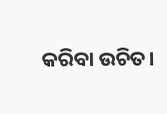କରିବା ଉଚିତ।